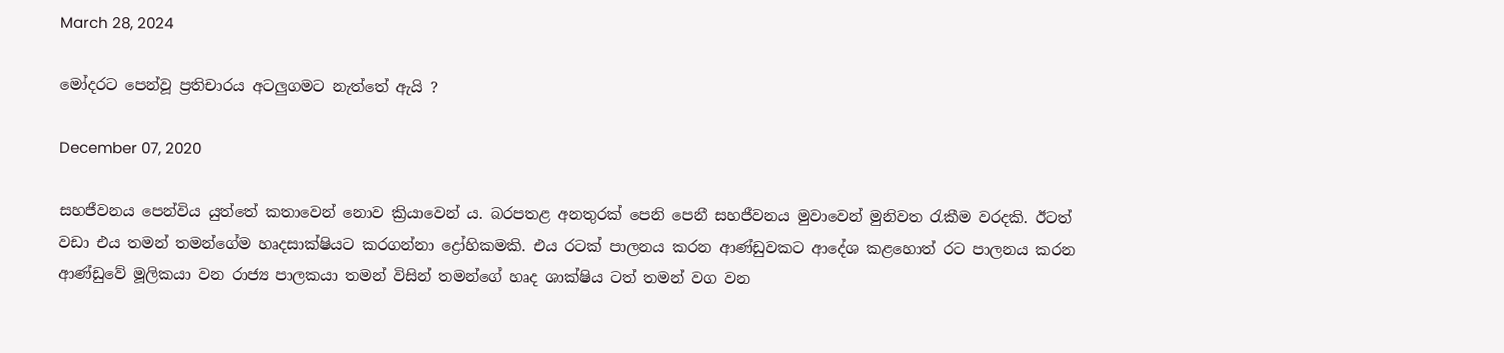March 28, 2024

මෝදරට පෙන්වූ ප්‍රතිචාරය අටලුගමට නැත්තේ ඇයි ?

December 07, 2020

සහජීවනය පෙන්විය යුත්තේ කතාවෙන් නොව ක්‍රියාවෙන් ය. බරපතළ අනතුරක් පෙනි පෙනී සහජීවනය මුවාවෙන් මුනිවත රැකීම වරදකි. ඊටත් වඩා එය තමන් තමන්ගේම හෘදසාක්ෂියට කරගන්නා ද්‍රෝහිකමකි. එය රටක් පාලනය කරන ආණ්ඩුවකට ආදේශ කළහොත් රට පාලනය කරන ආණ්ඩුවේ මූලිකයා වන රාජ්‍ය පාලකයා තමන් විසින් තමන්ගේ හෘද ශාක්ෂිය ටත් තමන් වග වන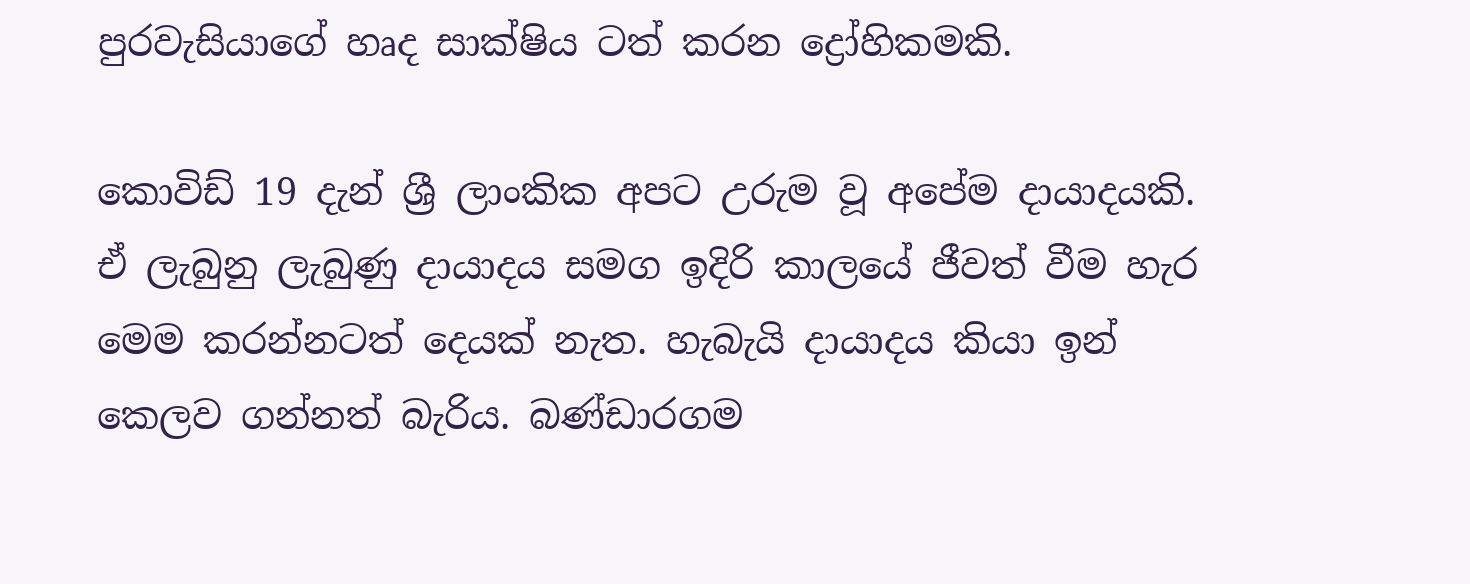පුරවැසියාගේ හෘද සාක්ෂිය ටත් කරන ද්‍රෝහිකමකි.

කොවිඩ් 19 දැන් ශ්‍රී ලාංකික අපට උරුම වූ අපේම දායාදයකි. ඒ ලැබුනු ලැබුණු දායාදය සමග ඉදිරි කාලයේ ජීවත් වීම හැර මෙම කරන්නටත් දෙයක් නැත. හැබැයි දායාදය කියා ඉන් කෙලව ගන්නත් බැරිය. බණ්ඩාරගම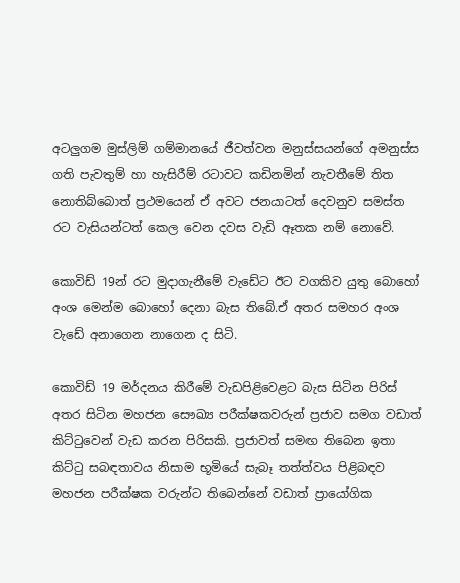අටලුගම මුස්ලිම් ගම්මානයේ ජීවත්වන මනුස්සයන්ගේ අමනුස්ස ගති පැවතුම් හා හැසිරීම් රටාවට කඩිනමින් නැවතීමේ තිත නොතිබ්බොත් ප්‍රථමයෙන් ඒ අවට ජනයාටත් දෙවනුව සමස්ත රට වැසියන්ටත් කෙල වෙන දවස වැඩි ඈතක නම් නොවේ.

කොවිඩ් 19න් රට මුදාගැනීමේ වැඩේට ඊට වගකිව යුතු බොහෝ අංශ මෙන්ම බොහෝ දෙනා බැස තිබේ.ඒ අතර සමහර අංශ වැඩේ අනාගෙන නාගෙන ද සිටි.

කොවිඩ් 19 මර්දනය කිරීමේ වැඩපිළිවෙළට බැස සිටින පිරිස් අතර සිටින මහජන සෞඛ්‍ය පරීක්ෂකවරුන් ප්‍රජාව සමග වඩාත් කිට්ටුවෙන් වැඩ කරන පිරිසකි. ප්‍රජාවත් සමඟ තිබෙන ඉතා කිට්ටු සබඳතාවය නිසාම භූමියේ සැබෑ තත්ත්වය පිළිබඳව මහජන පරීක්ෂක වරුන්ට තිබෙන්නේ වඩාත් ප්‍රායෝගික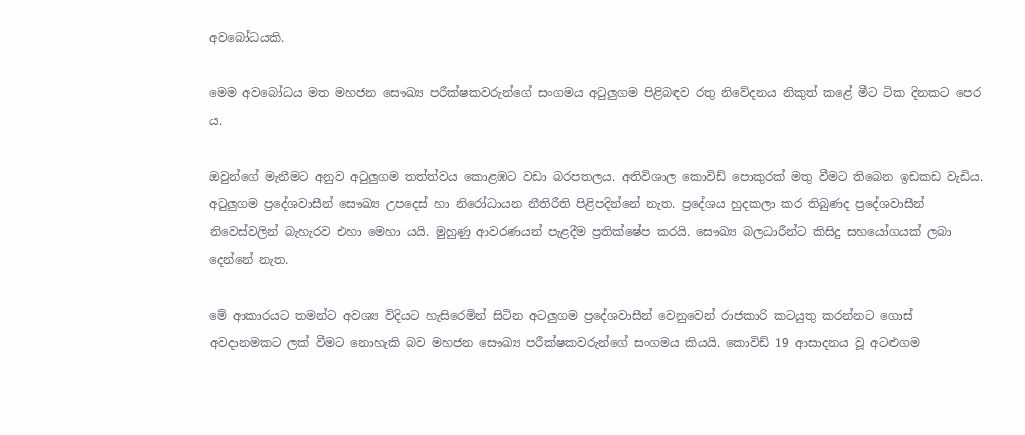අවබෝධයකි.

මෙම අවබෝධය මත මහජන සෞඛ්‍ය පරීක්ෂකවරුන්ගේ සංගමය අටුලුගම පිළිබඳව රතු නිවේදනය නිකුත් කළේ මීට ටික දිනකට පෙර ය.

ඔවුන්ගේ මැනීමට අනුව අටුලුගම තත්ත්වය කොළඹට වඩා බරපතලය. අතිවිශාල කොවිඩ් පොකුරක් මතු වීමට තිබෙන ඉඩකඩ වැඩිය. අටුලුගම ප්‍රදේශවාසීන් සෞඛ්‍ය උපදෙස් හා නිරෝධායන නීතිරීති පිළිපදින්නේ නැත. ප්‍රදේශය හුදකලා කර තිබුණද ප්‍රදේශවාසීන් නිවෙස්වලින් බැහැරව එහා මෙහා යයි. මුහුණු ආවරණයන් පැළදීම ප්‍රතික්ෂේප කරයි. සෞඛ්‍ය බලධාරීන්ට කිසිදු සහයෝගයක් ලබා දෙන්නේ නැත.

මේ ආකාරයට තමන්ට අවශ්‍ය විදියට හැසිරෙමින් සිටින අටලුගම ප්‍රදේශවාසීන් වෙනුවෙන් රාජකාරි කටයුතු කරන්නට ගොස් අවදානමකට ලක් වීමට නොහැකි බව මහජන සෞඛ්‍ය පරීක්ෂකවරුන්ගේ සංගමය කියයි. කොවිඩ් 19 ආසාදනය වූ අටළුගම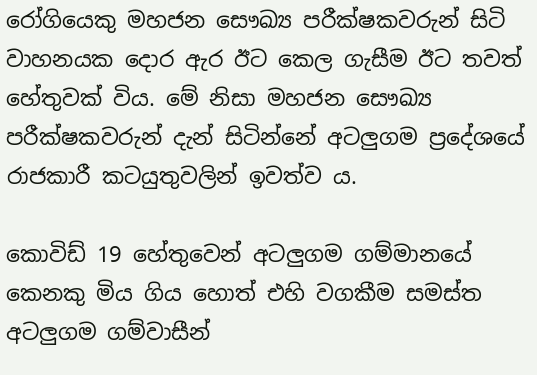රෝගියෙකු මහජන සෞඛ්‍ය පරීක්ෂකවරුන් සිටි වාහනයක දොර ඇර ඊට කෙල ගැසීම ඊට තවත් හේතුවක් විය. මේ නිසා මහජන සෞඛ්‍ය පරීක්ෂකවරුන් දැන් සිටින්නේ අටලුගම ප්‍රදේශයේ රාජකාරී කටයුතුවලින් ඉවත්ව ය.

කොවිඩ් 19 හේතුවෙන් අටලුගම ගම්මානයේ කෙනකු මිය ගිය හොත් එහි වගකීම සමස්ත අටලුගම ගම්වාසීන්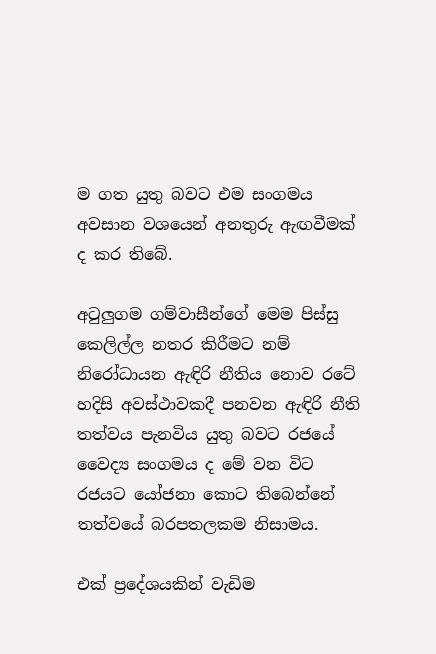ම ගත යුතු බවට එම සංගමය අවසාන වශයෙන් අනතුරු ඇඟවීමක් ද කර තිබේ.

අටුලුගම ගම්වාසීන්ගේ මෙම පිස්සු කෙලිල්ල නතර කිරීමට නම් නිරෝධායන ඇඳිරි නීතිය නොව රටේ හදිසි අවස්ථාවකදී පනවන ඇඳිරි නීති තත්වය පැනවිය යුතු බවට රජයේ වෛද්‍ය සංගමය ද මේ වන විට රජයට යෝජනා කොට තිබෙන්නේ තත්වයේ බරපතලකම නිසාමය.

එක් ප්‍රදේශයකින් වැඩිම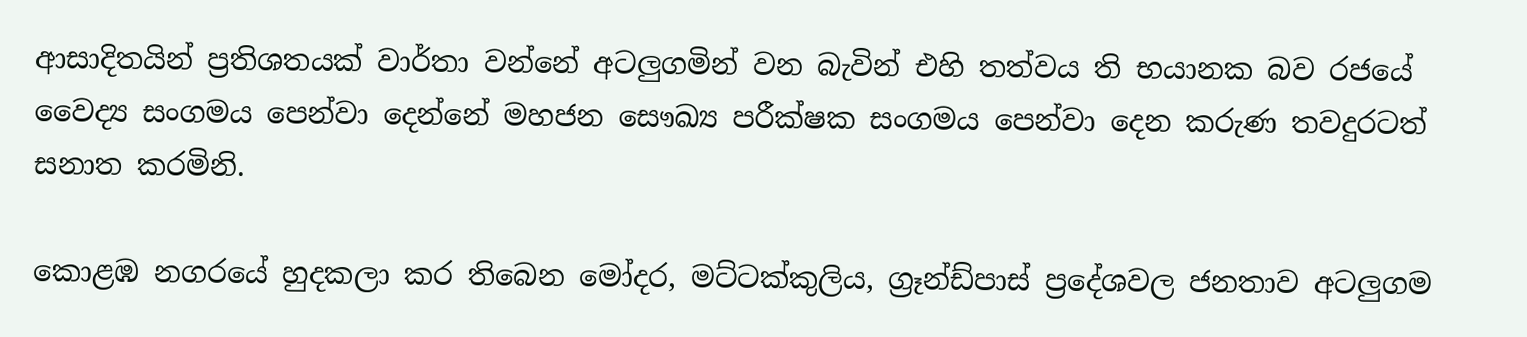ආසාදිතයින් ප්‍රතිශතයක් වාර්තා වන්නේ අටලුගමින් වන බැවින් එහි තත්වය ති භයානක බව රජයේ වෛද්‍ය සංගමය පෙන්වා දෙන්නේ මහජන සෞඛ්‍ය පරීක්ෂක සංගමය පෙන්වා දෙන කරුණ තවදුරටත් සනාත කරමිනි.

කොළඹ නගරයේ හුදකලා කර තිබෙන මෝදර, මට්ටක්කුලිය, ග්‍රෑන්ඩ්පාස් ප්‍රදේශවල ජනතාව අටලුගම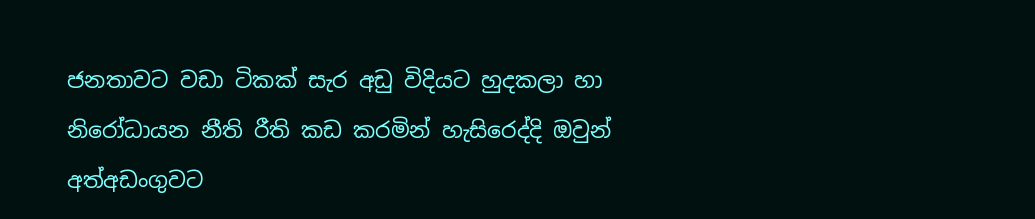ජනතාවට වඩා ටිකක් සැර අඩු විදියට හුදකලා හා නිරෝධායන නීති රීති කඩ කරමින් හැසිරෙද්දි ඔවුන් අත්අඩංගුවට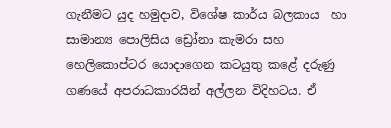ගැනීමට යුද හමුදාව, විශේෂ කාර්ය බලකාය  හා සාමාන්‍ය පොලිසිය ඩ්‍රෝනා කැමරා සහ හෙලිකොප්ටර යොදාගෙන කටයුතු කළේ දරුණු ගණයේ අපරාධකාරයින් අල්ලන විදිහටය. ඒ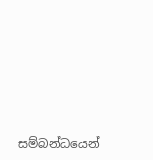සම්බන්ධයෙන්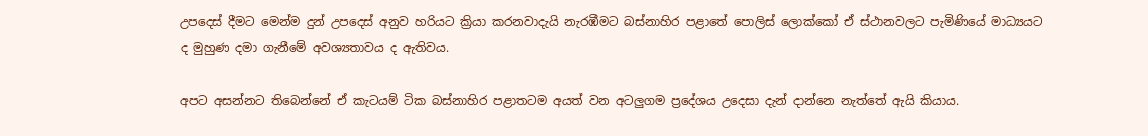උපදෙස් දීමට මෙන්ම දුන් උපදෙස් අනුව හරියට ක්‍රියා කරනවාදැයි නැරඹීමට බස්නාහිර පළාතේ පොලිස් ලොක්කෝ ඒ ස්ථානවලට පැමිණියේ මාධ්‍යයට ද මුහුණ දමා ගැනීමේ අවශ්‍යතාවය ද ඇතිවය.

අපට අසන්නට තිබෙන්නේ ඒ කැටයම් ටික බස්නාහිර පළාතටම අයත් වන අටලුගම ප්‍රදේශය උදෙසා දැන් දාන්නෙ නැත්තේ ඇයි කියාය.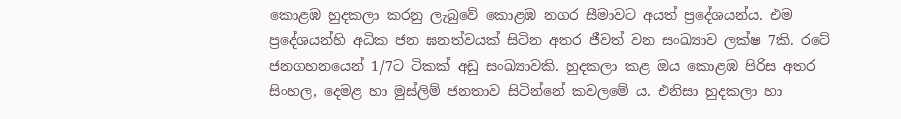කොළඹ හුදකලා කරනු ලැබුවේ කොළඹ නගර සීමාවට අයත් ප්‍රදේශයන්ය. එම ප්‍රදේශයන්හි අධික ජන ඝනත්වයක් සිටින අතර ජීවත් වන සංඛ්‍යාව ලක්ෂ 7කි. රටේ ජනගහනයෙන් 1/7ට ටිකක් අඩු සංඛ්‍යාවකි. හුදකලා කළ ඔය කොළඹ පිරිස අතර සිංහල, දෙමළ හා මුස්ලිම් ජනතාව සිටින්නේ කවලමේ ය. එනිසා හුදකලා හා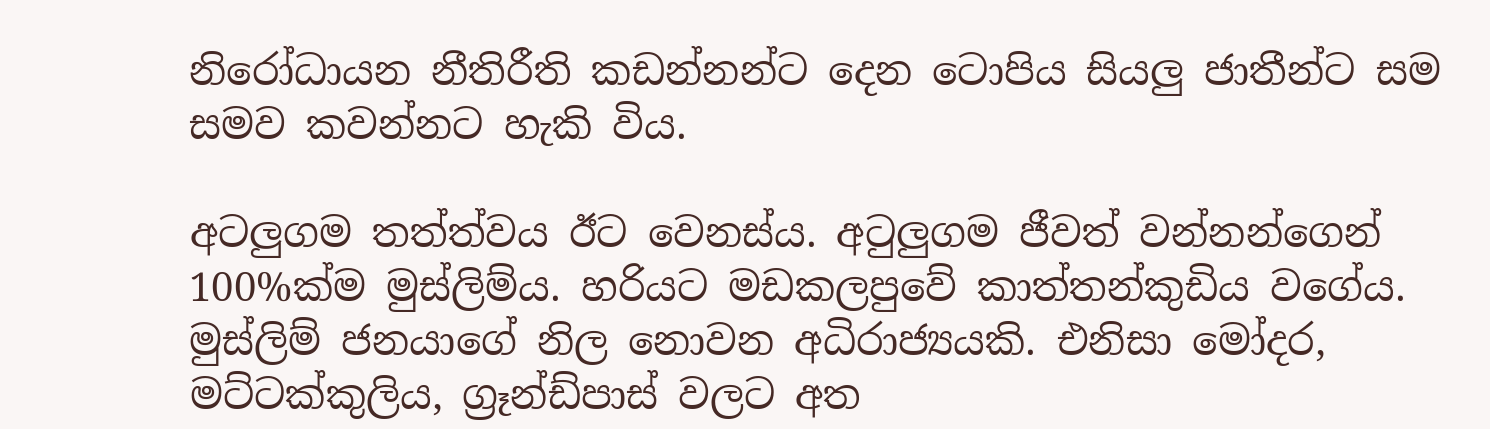නිරෝධායන නීතිරීති කඩන්නන්ට දෙන ටොපිය සියලු ජාතීන්ට සම සමව කවන්නට හැකි විය.

අටලුගම තත්ත්වය ඊට වෙනස්ය. අටුලුගම ජීවත් වන්නන්ගෙන් 100%ක්ම මුස්ලිම්ය. හරියට මඩකලපුවේ කාත්තන්කුඩිය වගේය. මුස්ලිම් ජනයාගේ නිල නොවන අධිරාජ්‍යයකි. එනිසා මෝදර, මට්ටක්කුලිය, ග්‍රෑන්ඩ්පාස් වලට අත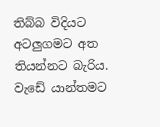තිබ්බ විදියට අටලුගමට අත තියන්නට බැරිය. වැඩේ යාන්තමට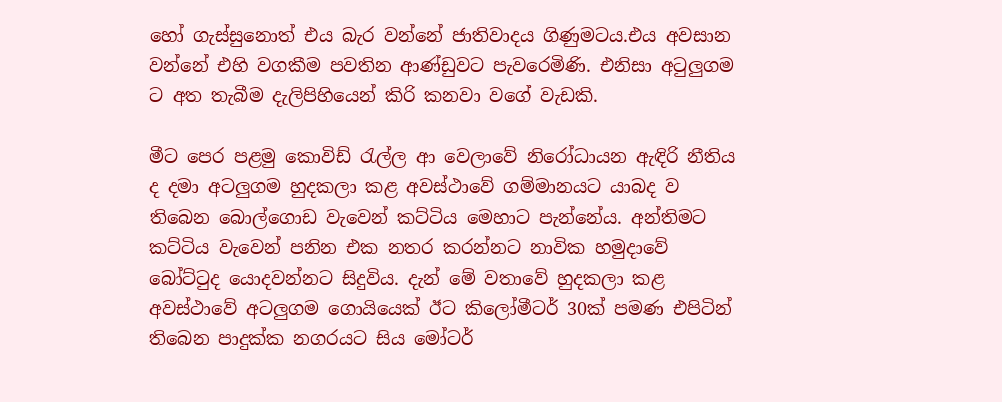හෝ ගැස්සුනොත් එය බැර වන්නේ ජාතිවාදය ගිණුමටය.එය අවසාන වන්නේ එහි වගකීම පවතින ආණ්ඩුවට පැවරෙමිණි. එනිසා අටුලුගම ට අත තැබීම දැලිපිහියෙන් කිරි කනවා වගේ වැඩකි.

මීට පෙර පළමු කොවිඩ් රැල්ල ආ වෙලාවේ නිරෝධායන ඇඳිරි නීතිය ද දමා අටලුගම හුදකලා කළ අවස්ථාවේ ගම්මානයට යාබද ව තිබෙන බොල්ගොඩ වැවෙන් කට්ටිය මෙහාට පැන්නේය. අන්තිමට කට්ටිය වැවෙන් පනින එක නතර කරන්නට නාවික හමුදාවේ බෝට්ටුද යොදවන්නට සිදුවිය. දැන් මේ වතාවේ හුදකලා කළ අවස්ථාවේ අටලුගම ගොයියෙක් ඊට කිලෝමීටර් 30ක් පමණ එපිටින් තිබෙන පාදුක්ක නගරයට සිය මෝටර්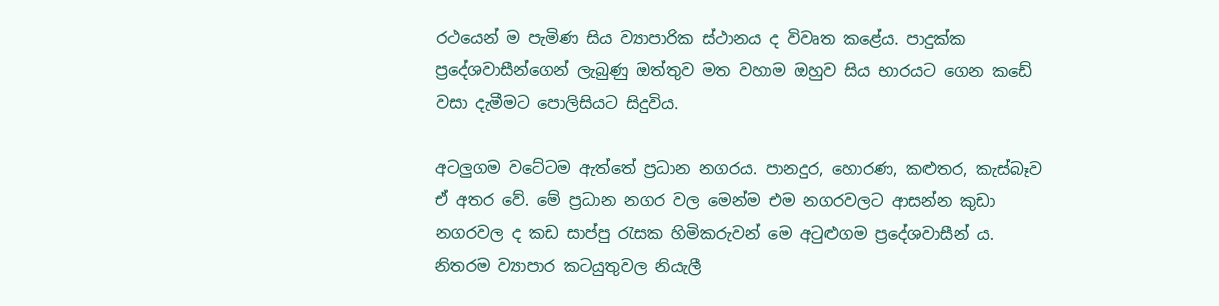රථයෙන් ම පැමිණ සිය ව්‍යාපාරික ස්ථානය ද විවෘත කළේය. පාදුක්ක ප්‍රදේශවාසීන්ගෙන් ලැබුණු ඔත්තුව මත වහාම ඔහුව සිය භාරයට ගෙන කඩේ වසා දැමීමට පොලිසියට සිදුවිය.

අටලුගම වටේටම ඇත්තේ ප්‍රධාන නගරය. පානදුර, හොරණ, කළුතර, කැස්බෑව ඒ අතර වේ. මේ ප්‍රධාන නගර වල මෙන්ම එම නගරවලට ආසන්න කුඩා නගරවල ද කඩ සාප්පු රැසක හිමිකරුවන් මෙ අටුළුගම ප්‍රදේශවාසීන් ය. නිතරම ව්‍යාපාර කටයුතුවල නියැලී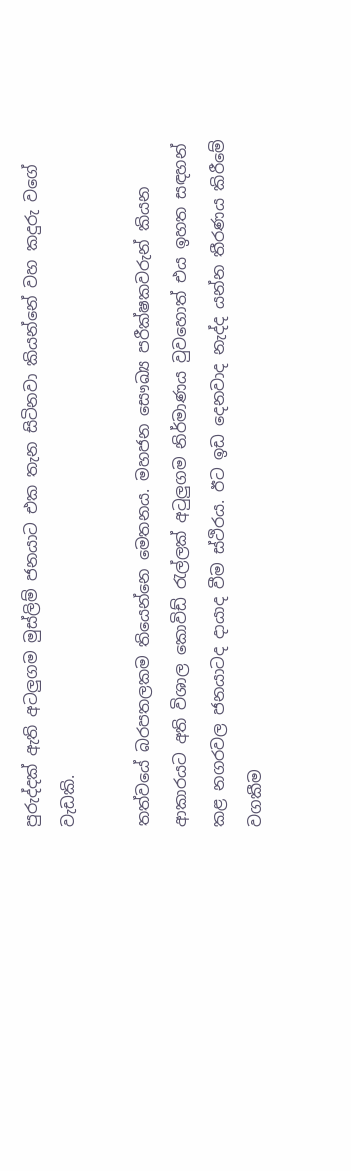පුරුද්දක් ඇති අටලුගම මුස්ලිම් ජනයාට එක තැන සිටිනවා කියන්නේ වහ කදුරු වගේ වැඩකි.

තත්වයේ බරපතලකම තියෙන්නෙ මෙතනය. මහජන සෞඛ්‍ය පරීක්ෂකවරුන් කියන ආකාරයට අති විශාල කොවිඩ් රැල්ලක් අටුලුගම නිර්මාණය වුවහොත් එය ඉහත සඳහන් කළ නගරවල ජනයාටද දායාද වීම ස්ථිරය. ඊට ඉඩ දෙනවාද නැද්ද යන්න තීරණය කිරීමේ වගකීම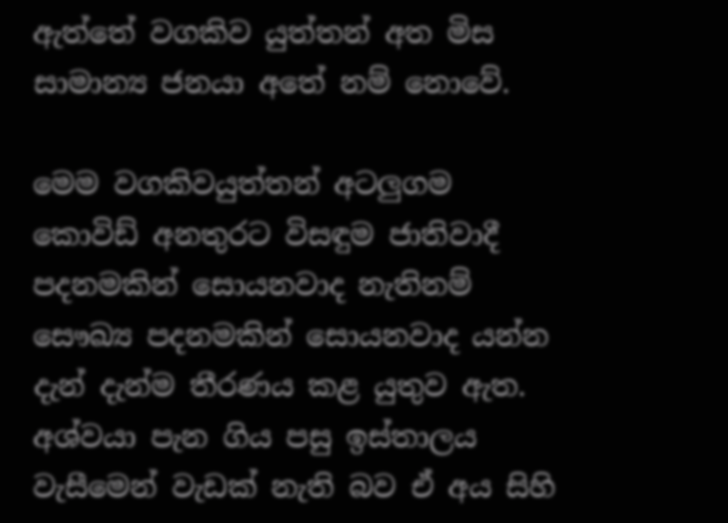ඇත්තේ වගකිව යුත්තන් අත මිස සාමාන්‍ය ජනයා අතේ නම් නොවේ.

මෙම වගකිවයුත්තන් අටලුගම කොවිඩ් අනතුරට විසඳුම ජාතිවාදී පදනමකින් සොයනවාද නැතිනම් සෞඛ්‍ය පදනමකින් සොයනවාද යන්න දැන් දැන්ම තීරණය කළ යුතුව ඇත. අශ්වයා පැන ගිය පසු ඉස්තාලය වැසීමෙන් වැඩක් නැති බව ඒ අය සිහි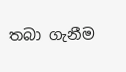තබා ගැනීම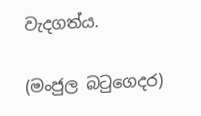වැදගත්ය.

(මංජුල බටුගෙදර)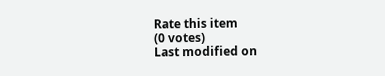Rate this item
(0 votes)
Last modified on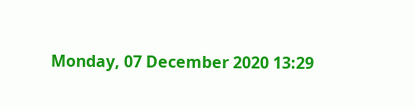Monday, 07 December 2020 13:29